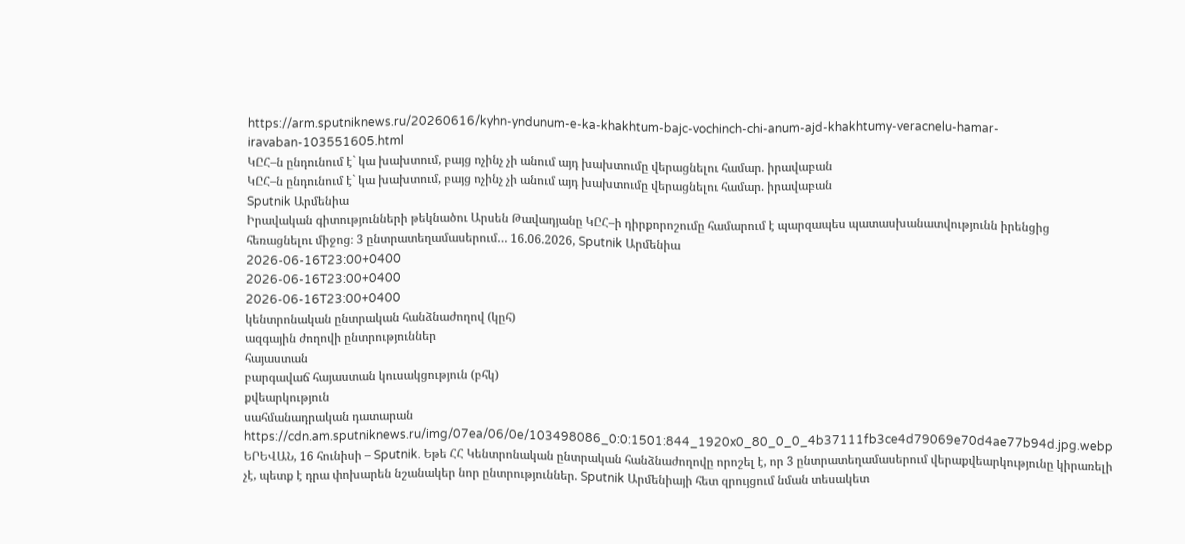https://arm.sputniknews.ru/20260616/kyhn-yndunum-e-ka-khakhtum-bajc-vochinch-chi-anum-ajd-khakhtumy-veracnelu-hamar-iravaban-103551605.html
ԿԸՀ–ն ընդունում է` կա խախտում, բայց ոչինչ չի անում այդ խախտումը վերացնելու համար. իրավաբան
ԿԸՀ–ն ընդունում է` կա խախտում, բայց ոչինչ չի անում այդ խախտումը վերացնելու համար. իրավաբան
Sputnik Արմենիա
Իրավական գիտությունների թեկնածու Արսեն Թավադյանը ԿԸՀ–ի դիրքորոշումը համարում է պարզապես պատասխանատվությունն իրենցից հեռացնելու միջոց։ 3 ընտրատեղամասերում… 16.06.2026, Sputnik Արմենիա
2026-06-16T23:00+0400
2026-06-16T23:00+0400
2026-06-16T23:00+0400
կենտրոնական ընտրական հանձնաժողով (կըհ)
ազգային ժողովի ընտրություններ
հայաստան
բարգավաճ հայաստան կուսակցություն (բհկ)
քվեարկություն
սահմանադրական դատարան
https://cdn.am.sputniknews.ru/img/07ea/06/0e/103498086_0:0:1501:844_1920x0_80_0_0_4b37111fb3ce4d79069e70d4ae77b94d.jpg.webp
ԵՐԵՎԱՆ, 16 հունիսի – Sputnik. Եթե ՀՀ Կենտրոնական ընտրական հանձնաժողովը որոշել է, որ 3 ընտրատեղամասերում վերաքվեարկությունը կիրառելի չէ, պետք է դրա փոխարեն նշանակեր նոր ընտրություններ. Sputnik Արմենիայի հետ զրույցում նման տեսակետ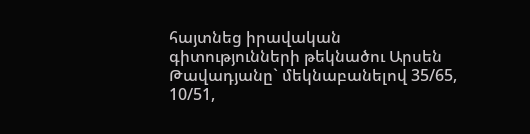հայտնեց իրավական գիտությունների թեկնածու Արսեն Թավադյանը` մեկնաբանելով 35/65, 10/51,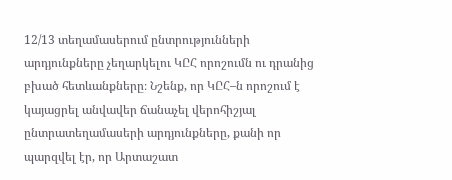12/13 տեղամասերում ընտրությունների արդյունքները չեղարկելու ԿԸՀ որոշումն ու դրանից բխած հետևանքները։ Նշենք, որ ԿԸՀ–ն որոշում է կայացրել անվավեր ճանաչել վերոհիշյալ ընտրատեղամասերի արդյունքները, քանի որ պարզվել էր, որ Արտաշատ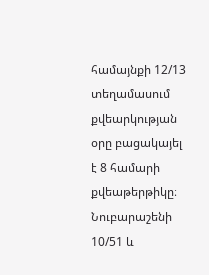համայնքի 12/13 տեղամասում քվեարկության օրը բացակայել է 8 համարի քվեաթերթիկը։ Նուբարաշենի 10/51 և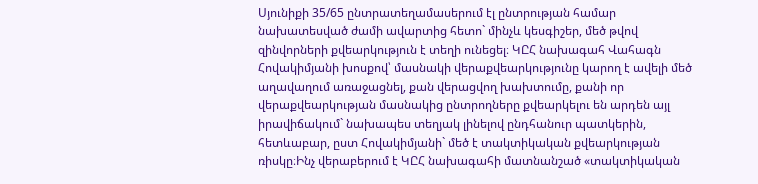Սյունիքի 35/65 ընտրատեղամասերում էլ ընտրության համար նախատեսված ժամի ավարտից հետո` մինչև կեսգիշեր, մեծ թվով զինվորների քվեարկություն է տեղի ունեցել։ ԿԸՀ նախագահ Վահագն Հովակիմյանի խոսքով՝ մասնակի վերաքվեարկությունը կարող է ավելի մեծ աղավաղում առաջացնել, քան վերացվող խախտումը, քանի որ վերաքվեարկության մասնակից ընտրողները քվեարկելու են արդեն այլ իրավիճակում` նախապես տեղյակ լինելով ընդհանուր պատկերին, հետևաբար, ըստ Հովակիմյանի` մեծ է տակտիկական քվեարկության ռիսկը։Ինչ վերաբերում է ԿԸՀ նախագահի մատնանշած «տակտիկական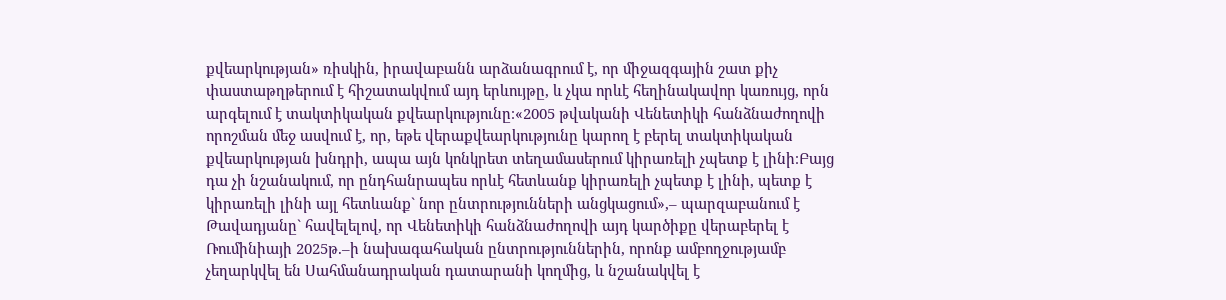քվեարկության» ռիսկին, իրավաբանն արձանագրում է, որ միջազգային շատ քիչ փաստաթղթերում է հիշատակվում այդ երևույթը, և չկա որևէ հեղինակավոր կառույց, որն արգելում է տակտիկական քվեարկությունը։«2005 թվականի Վենետիկի հանձնաժողովի որոշման մեջ ասվում է, որ, եթե վերաքվեարկությունը կարող է բերել տակտիկական քվեարկության խնդրի, ապա այն կոնկրետ տեղամասերում կիրառելի չպետք է լինի։Բայց դա չի նշանակում, որ ընդհանրապես որևէ հետևանք կիրառելի չպետք է լինի, պետք է կիրառելի լինի այլ հետևանք` նոր ընտրությունների անցկացում»,– պարզաբանում է Թավադյանը` հավելելով, որ Վենետիկի հանձնաժողովի այդ կարծիքը վերաբերել է Ռումինիայի 2025թ.–ի նախագահական ընտրություններին, որոնք ամբողջությամբ չեղարկվել են Սահմանադրական դատարանի կողմից, և նշանակվել է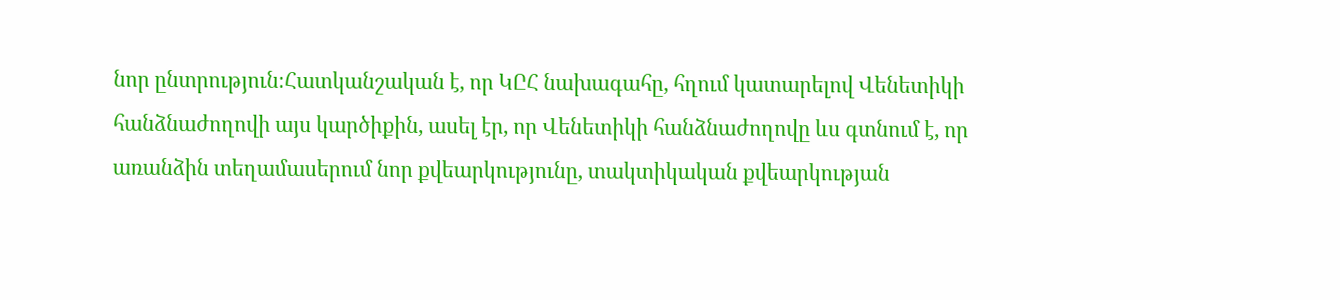նոր ընտրություն։Հատկանշական է, որ ԿԸՀ նախագահը, հղում կատարելով Վենետիկի հանձնաժողովի այս կարծիքին, ասել էր, որ Վենետիկի հանձնաժողովը ևս գտնում է, որ առանձին տեղամասերում նոր քվեարկությունը, տակտիկական քվեարկության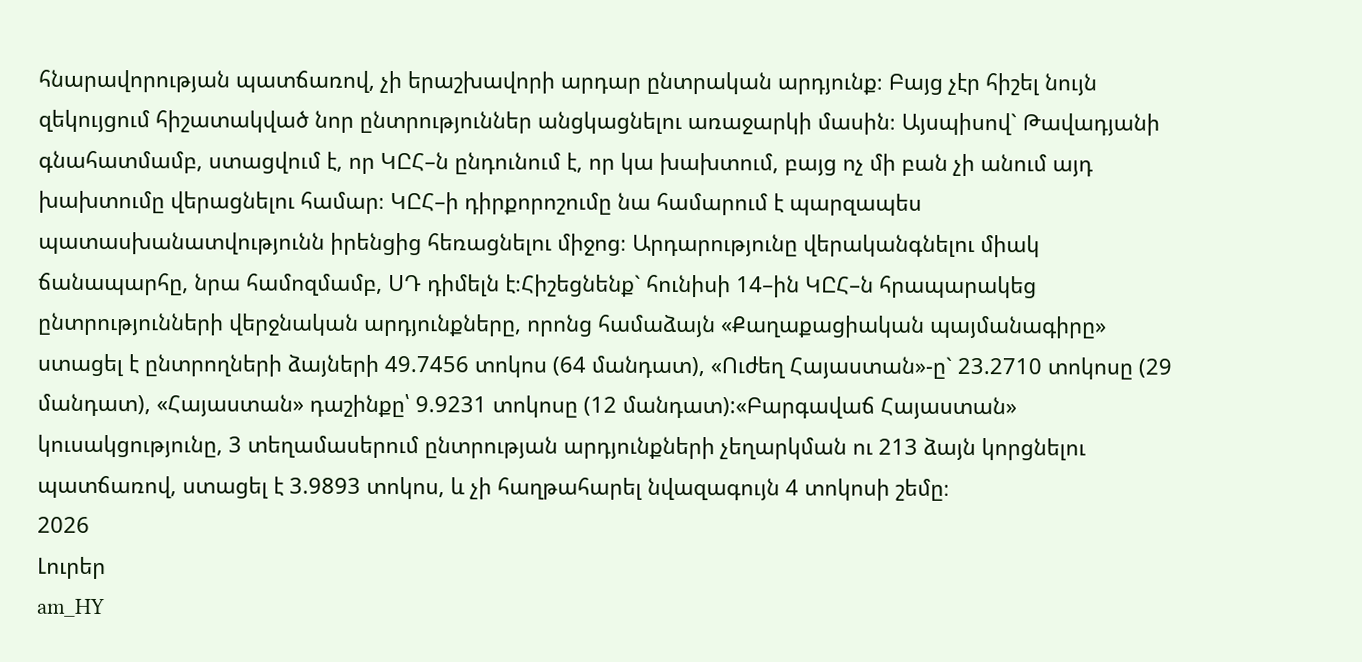հնարավորության պատճառով, չի երաշխավորի արդար ընտրական արդյունք։ Բայց չէր հիշել նույն զեկույցում հիշատակված նոր ընտրություններ անցկացնելու առաջարկի մասին։ Այսպիսով` Թավադյանի գնահատմամբ, ստացվում է, որ ԿԸՀ–ն ընդունում է, որ կա խախտում, բայց ոչ մի բան չի անում այդ խախտումը վերացնելու համար։ ԿԸՀ–ի դիրքորոշումը նա համարում է պարզապես պատասխանատվությունն իրենցից հեռացնելու միջոց։ Արդարությունը վերականգնելու միակ ճանապարհը, նրա համոզմամբ, ՍԴ դիմելն է։Հիշեցնենք` հունիսի 14–ին ԿԸՀ–ն հրապարակեց ընտրությունների վերջնական արդյունքները, որոնց համաձայն «Քաղաքացիական պայմանագիրը» ստացել է ընտրողների ձայների 49.7456 տոկոս (64 մանդատ), «Ուժեղ Հայաստան»-ը` 23.2710 տոկոսը (29 մանդատ), «Հայաստան» դաշինքը՝ 9.9231 տոկոսը (12 մանդատ):«Բարգավաճ Հայաստան» կուսակցությունը, 3 տեղամասերում ընտրության արդյունքների չեղարկման ու 213 ձայն կորցնելու պատճառով, ստացել է 3.9893 տոկոս, և չի հաղթահարել նվազագույն 4 տոկոսի շեմը։
2026
Լուրեր
am_HY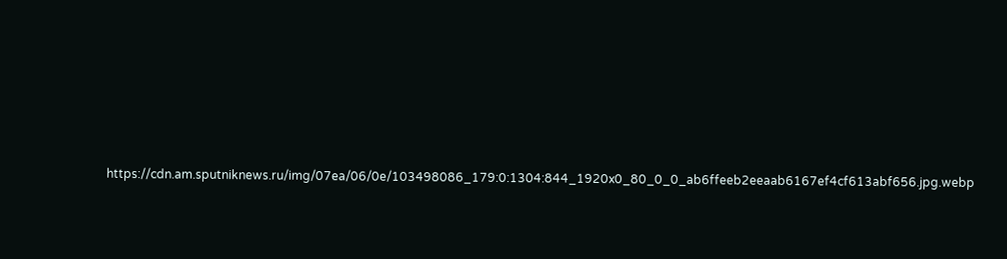https://cdn.am.sputniknews.ru/img/07ea/06/0e/103498086_179:0:1304:844_1920x0_80_0_0_ab6ffeeb2eeaab6167ef4cf613abf656.jpg.webp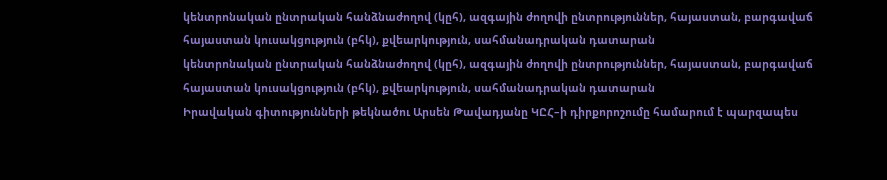կենտրոնական ընտրական հանձնաժողով (կըհ), ազգային ժողովի ընտրություններ, հայաստան, բարգավաճ հայաստան կուսակցություն (բհկ), քվեարկություն, սահմանադրական դատարան
կենտրոնական ընտրական հանձնաժողով (կըհ), ազգային ժողովի ընտրություններ, հայաստան, բարգավաճ հայաստան կուսակցություն (բհկ), քվեարկություն, սահմանադրական դատարան
Իրավական գիտությունների թեկնածու Արսեն Թավադյանը ԿԸՀ–ի դիրքորոշումը համարում է պարզապես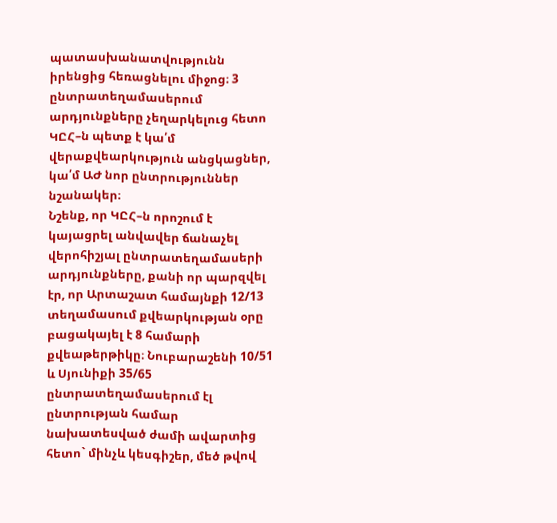պատասխանատվությունն իրենցից հեռացնելու միջոց։ 3 ընտրատեղամասերում արդյունքները չեղարկելուց հետո ԿԸՀ–ն պետք է կա՛մ վերաքվեարկություն անցկացներ, կա՛մ ԱԺ նոր ընտրություններ նշանակեր։
Նշենք, որ ԿԸՀ–ն որոշում է կայացրել անվավեր ճանաչել վերոհիշյալ ընտրատեղամասերի արդյունքները, քանի որ պարզվել էր, որ Արտաշատ համայնքի 12/13 տեղամասում քվեարկության օրը բացակայել է 8 համարի քվեաթերթիկը։ Նուբարաշենի 10/51 և Սյունիքի 35/65 ընտրատեղամասերում էլ ընտրության համար նախատեսված ժամի ավարտից հետո` մինչև կեսգիշեր, մեծ թվով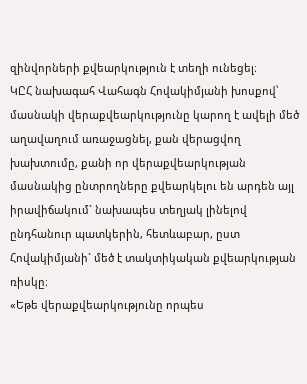զինվորների քվեարկություն է տեղի ունեցել։
ԿԸՀ նախագահ Վահագն Հովակիմյանի խոսքով՝ մասնակի վերաքվեարկությունը կարող է ավելի մեծ աղավաղում առաջացնել, քան վերացվող խախտումը, քանի որ վերաքվեարկության մասնակից ընտրողները քվեարկելու են արդեն այլ իրավիճակում` նախապես տեղյակ լինելով ընդհանուր պատկերին, հետևաբար, ըստ Հովակիմյանի` մեծ է տակտիկական քվեարկության ռիսկը։
«Եթե վերաքվեարկությունը որպես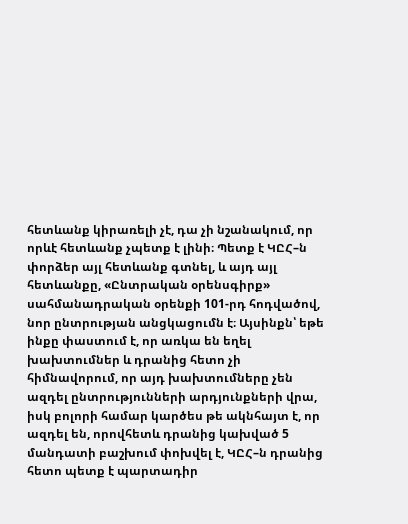հետևանք կիրառելի չէ, դա չի նշանակում, որ որևէ հետևանք չպետք է լինի։ Պետք է ԿԸՀ–ն փորձեր այլ հետևանք գտնել, և այդ այլ հետևանքը, «Ընտրական օրենսգիրք» սահմանադրական օրենքի 101-րդ հոդվածով, նոր ընտրության անցկացումն է։ Այսինքն՝ եթե ինքը փաստում է, որ առկա են եղել խախտումներ և դրանից հետո չի հիմնավորում, որ այդ խախտումները չեն ազդել ընտրությունների արդյունքների վրա, իսկ բոլորի համար կարծես թե ակնհայտ է, որ ազդել են, որովհետև դրանից կախված 5 մանդատի բաշխում փոխվել է, ԿԸՀ–ն դրանից հետո պետք է պարտադիր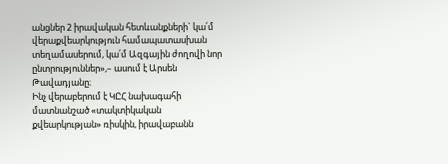անցներ 2 իրավական հետևանքների` կա՛մ վերաքվեարկություն համապատասխան տեղամասերում, կա՛մ Ազգային ժողովի նոր ընտրություններ»,– ասում է Արսեն Թավադյանը։
Ինչ վերաբերում է ԿԸՀ նախագահի մատնանշած «տակտիկական քվեարկության» ռիսկին, իրավաբանն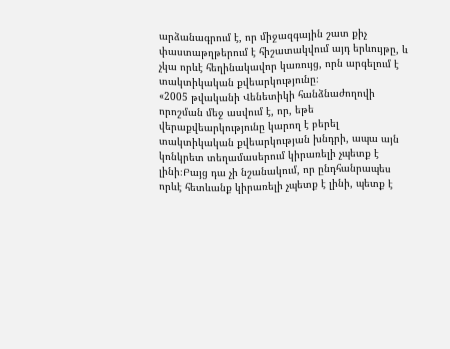արձանագրում է, որ միջազգային շատ քիչ փաստաթղթերում է հիշատակվում այդ երևույթը, և չկա որևէ հեղինակավոր կառույց, որն արգելում է տակտիկական քվեարկությունը։
«2005 թվականի Վենետիկի հանձնաժողովի որոշման մեջ ասվում է, որ, եթե վերաքվեարկությունը կարող է բերել տակտիկական քվեարկության խնդրի, ապա այն կոնկրետ տեղամասերում կիրառելի չպետք է լինի։Բայց դա չի նշանակում, որ ընդհանրապես որևէ հետևանք կիրառելի չպետք է լինի, պետք է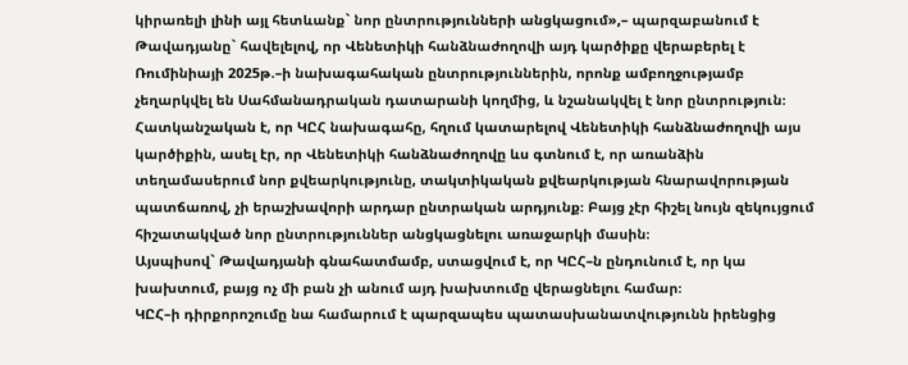կիրառելի լինի այլ հետևանք` նոր ընտրությունների անցկացում»,– պարզաբանում է Թավադյանը` հավելելով, որ Վենետիկի հանձնաժողովի այդ կարծիքը վերաբերել է Ռումինիայի 2025թ.–ի նախագահական ընտրություններին, որոնք ամբողջությամբ չեղարկվել են Սահմանադրական դատարանի կողմից, և նշանակվել է նոր ընտրություն։
Հատկանշական է, որ ԿԸՀ նախագահը, հղում կատարելով Վենետիկի հանձնաժողովի այս կարծիքին, ասել էր, որ Վենետիկի հանձնաժողովը ևս գտնում է, որ առանձին տեղամասերում նոր քվեարկությունը, տակտիկական քվեարկության հնարավորության պատճառով, չի երաշխավորի արդար ընտրական արդյունք։ Բայց չէր հիշել նույն զեկույցում հիշատակված նոր ընտրություններ անցկացնելու առաջարկի մասին։
Այսպիսով` Թավադյանի գնահատմամբ, ստացվում է, որ ԿԸՀ–ն ընդունում է, որ կա խախտում, բայց ոչ մի բան չի անում այդ խախտումը վերացնելու համար։
ԿԸՀ–ի դիրքորոշումը նա համարում է պարզապես պատասխանատվությունն իրենցից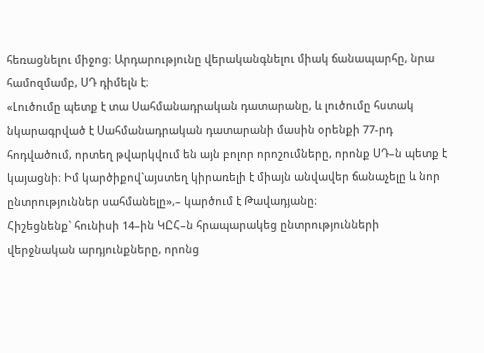հեռացնելու միջոց։ Արդարությունը վերականգնելու միակ ճանապարհը, նրա համոզմամբ, ՍԴ դիմելն է։
«Լուծումը պետք է տա Սահմանադրական դատարանը, և լուծումը հստակ նկարագրված է Սահմանադրական դատարանի մասին օրենքի 77-րդ հոդվածում, որտեղ թվարկվում են այն բոլոր որոշումները, որոնք ՍԴ–ն պետք է կայացնի։ Իմ կարծիքով`այստեղ կիրառելի է միայն անվավեր ճանաչելը և նոր ընտրություններ սահմանելը»,– կարծում է Թավադյանը։
Հիշեցնենք` հունիսի 14–ին ԿԸՀ–ն հրապարակեց ընտրությունների վերջնական արդյունքները, որոնց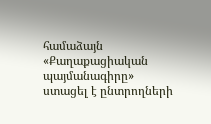համաձայն «Քաղաքացիական պայմանագիրը» ստացել է ընտրողների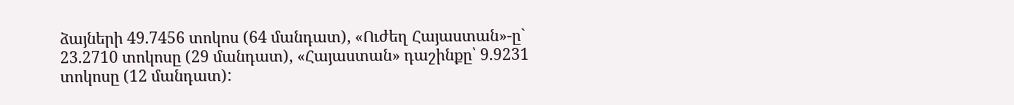ձայների 49.7456 տոկոս (64 մանդատ), «Ուժեղ Հայաստան»-ը` 23.2710 տոկոսը (29 մանդատ), «Հայաստան» դաշինքը՝ 9.9231 տոկոսը (12 մանդատ):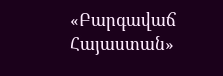«Բարգավաճ Հայաստան»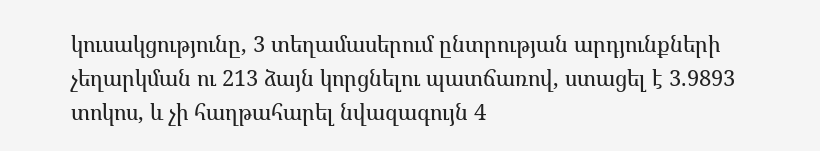կուսակցությունը, 3 տեղամասերում ընտրության արդյունքների չեղարկման ու 213 ձայն կորցնելու պատճառով, ստացել է 3.9893 տոկոս, և չի հաղթահարել նվազագույն 4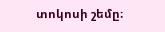տոկոսի շեմը։